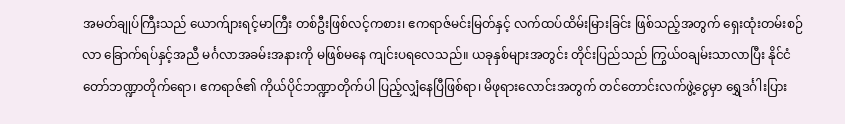အမတ်ချုပ်ကြီးသည် ယောက်ျားရင့်မာကြီး တစ်ဦးဖြစ်လင့်ကစား၊ ဧကရာဇ်မင်းမြတ်နှင့် လက်ထပ်ထိမ်းမြားခြင်း ဖြစ်သည့်အတွက် ရှေးထုံးတမ်းစဉ်လာ ခြောက်ရပ်နှင့်အညီ မင်္ဂလာအခမ်းအနားကို မဖြစ်မနေ ကျင်းပရလေသည်။ ယခုနှစ်များအတွင်း တိုင်းပြည်သည် ကြွယ်ဝချမ်းသာလာပြီး နိုင်ငံတော်ဘဏ္ဍာတိုက်ရော၊ ဧကရာဇ်၏ ကိုယ်ပိုင်ဘဏ္ဍာတိုက်ပါ ပြည့်လျှံနေပြီဖြစ်ရာ၊ မိဖုရားလောင်းအတွက် တင်တောင်းလက်ဖွဲ့ငွေမှာ ရွှေဒင်္ဂါးပြား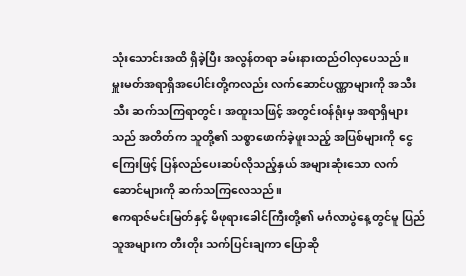သုံးသောင်းအထိ ရှိခဲ့ပြီး အလွန်တရာ ခမ်းနားထည်ဝါလှပေသည်။
မှူးမတ်အရာရှိအပေါင်းတို့ကလည်း လက်ဆောင်ပဏ္ဏာများကို အသီးသီး ဆက်သကြရာတွင်၊ အထူးသဖြင့် အတွင်းဝန်ရုံးမှ အရာရှိများသည် အတိတ်က သူတို့၏ သစ္စာဖောက်ခဲ့ဖူးသည့် အပြစ်များကို ငွေကြေးဖြင့် ပြန်လည်ပေးဆပ်လိုသည့်နှယ် အများဆုံးသော လက်ဆောင်များကို ဆက်သကြလေသည်။
ဧကရာဇ်မင်းမြတ်နှင့် မိဖုရားခေါင်ကြီးတို့၏ မင်္ဂလာပွဲနေ့တွင်မူ ပြည်သူအများက တီးတိုး သက်ပြင်းချကာ ပြောဆို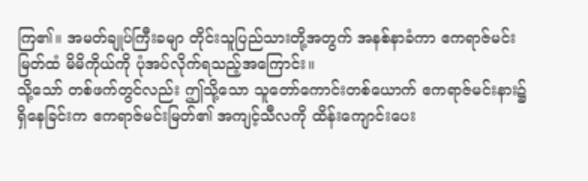ကြ၏။ အမတ်ချုပ်ကြီးခမျာ တိုင်းသူပြည်သားတို့အတွက် အနစ်နာခံကာ ဧကရာဇ်မင်းမြတ်ထံ မိမိကိုယ်ကို ပုံအပ်လိုက်ရသည့်အကြောင်း။
သို့သော် တစ်ဖက်တွင်လည်း ဤသို့သော သူတော်ကောင်းတစ်ယောက် ဧကရာဇ်မင်းနား၌ ရှိနေခြင်းက ဧကရာဇ်မင်းမြတ်၏ အကျင့်သီလကို ထိန်းကျောင်းပေး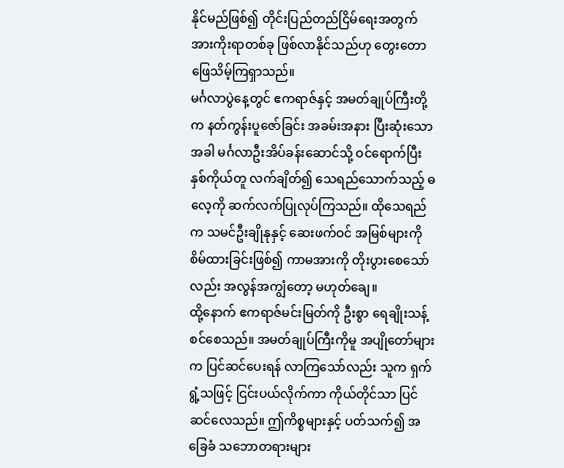နိုင်မည်ဖြစ်၍ တိုင်းပြည်တည်ငြိမ်ရေးအတွက် အားကိုးရာတစ်ခု ဖြစ်လာနိုင်သည်ဟု တွေးတောဖြေသိမ့်ကြရှာသည်။
မင်္ဂလာပွဲနေ့တွင် ဧကရာဇ်နှင့် အမတ်ချုပ်ကြီးတို့က နတ်ကွန်းပူဇော်ခြင်း အခမ်းအနား ပြီးဆုံးသောအခါ မင်္ဂလာဦးအိပ်ခန်းဆောင်သို့ ဝင်ရောက်ပြီး နှစ်ကိုယ်တူ လက်ချိတ်၍ သေရည်သောက်သည့် ဓလေ့ကို ဆက်လက်ပြုလုပ်ကြသည်။ ထိုသေရည်က သမင်ဦးချိုနုနှင့် ဆေးဖက်ဝင် အမြစ်များကို စိမ်ထားခြင်းဖြစ်၍ ကာမအားကို တိုးပွားစေသော်လည်း အလွန်အကျွံတော့ မဟုတ်ချေ။
ထို့နောက် ဧကရာဇ်မင်းမြတ်ကို ဦးစွာ ရေချိုးသန့်စင်စေသည်။ အမတ်ချုပ်ကြီးကိုမူ အပျိုတော်များက ပြင်ဆင်ပေးရန် လာကြသော်လည်း သူက ရှက်ရွံ့သဖြင့် ငြင်းပယ်လိုက်ကာ ကိုယ်တိုင်သာ ပြင်ဆင်လေသည်။ ဤကိစ္စများနှင့် ပတ်သက်၍ အခြေခံ သဘောတရားများ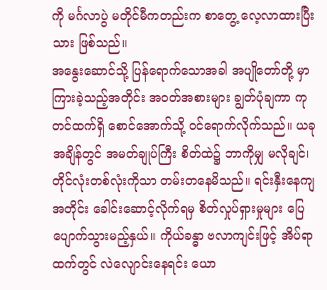ကို မင်္ဂလာပွဲ မတိုင်မီကတည်းက စာတွေ့ လေ့လာထားပြီးသား ဖြစ်သည်။
အနွေးဆောင်သို့ ပြန်ရောက်သောအခါ အပျိုတော်တို့ မှာကြားခဲ့သည့်အတိုင်း အဝတ်အစားများ ချွတ်ပုံချကာ ကုတင်ထက်ရှိ စောင်အောက်သို့ ဝင်ရောက်လိုက်သည်။ ယခုအချိန်တွင် အမတ်ချုပ်ကြီး စိတ်ထဲ၌ ဘာကိုမျှ မလိုချင်၊ တိုင်လုံးတစ်လုံးကိုသာ တမ်းတနေမိသည်။ ရင်းနှီးနေကျအတိုင်း ခေါင်းဆောင့်လိုက်ရမှ စိတ်လှုပ်ရှားမှုများ ပြေပျောက်သွားမည့်နှယ်။ ကိုယ်ခန္ဓာ ဗလာကျင်းဖြင့် အိပ်ရာထက်တွင် လဲလျောင်းနေရင်း ယော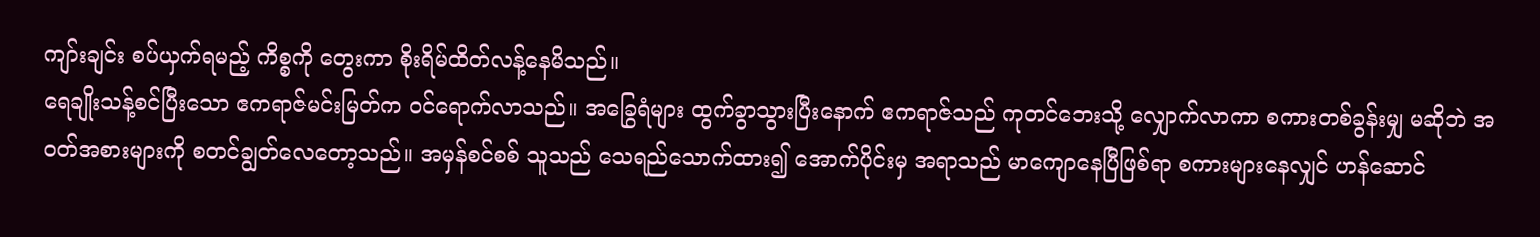ကျာ်းချင်း စပ်ယှက်ရမည့် ကိစ္စကို တွေးကာ စိုးရိမ်ထိတ်လန့်နေမိသည်။
ရေချိုးသန့်စင်ပြီးသော ဧကရာဇ်မင်းမြတ်က ဝင်ရောက်လာသည်။ အခြွေရံများ ထွက်ခွာသွားပြီးနောက် ဧကရာဇ်သည် ကုတင်ဘေးသို့ လျှောက်လာကာ စကားတစ်ခွန်းမျှ မဆိုဘဲ အဝတ်အစားများကို စတင်ချွတ်လေတော့သည်။ အမှန်စင်စစ် သူသည် သေရည်သောက်ထား၍ အောက်ပိုင်းမှ အရာသည် မာကျောနေပြီဖြစ်ရာ စကားများနေလျှင် ဟန်ဆောင်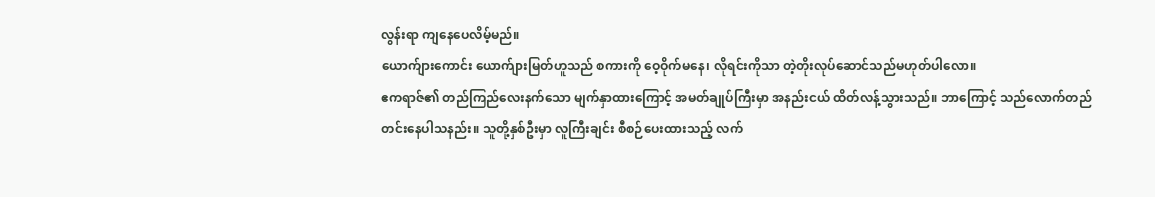လွန်းရာ ကျနေပေလိမ့်မည်။
ယောက်ျားကောင်း ယောက်ျားမြတ်ဟူသည် စကားကို ဝေ့ဝိုက်မနေ၊ လိုရင်းကိုသာ တဲ့တိုးလုပ်ဆောင်သည်မဟုတ်ပါလော။
ဧကရာဇ်၏ တည်ကြည်လေးနက်သော မျက်နှာထားကြောင့် အမတ်ချုပ်ကြီးမှာ အနည်းငယ် ထိတ်လန့်သွားသည်။ ဘာကြောင့် သည်လောက်တည်တင်းနေပါသနည်း။ သူတို့နှစ်ဦးမှာ လူကြီးချင်း စီစဉ်ပေးထားသည့် လက်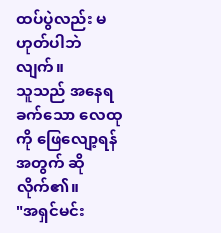ထပ်ပွဲလည်း မဟုတ်ပါဘဲလျက်။
သူသည် အနေရခက်သော လေထုကို ဖြေလျော့ရန်အတွက် ဆိုလိုက်၏။
"အရှင်မင်း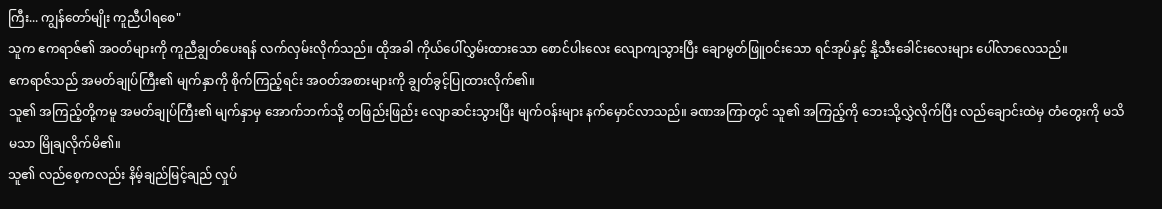ကြီး... ကျွန်တော်မျိုး ကူညီပါရစေ"
သူက ဧကရာဇ်၏ အဝတ်များကို ကူညီချွတ်ပေးရန် လက်လှမ်းလိုက်သည်။ ထိုအခါ ကိုယ်ပေါ်လွှမ်းထားသော စောင်ပါးလေး လျောကျသွားပြီး ချောမွတ်ဖြူဝင်းသော ရင်အုပ်နှင့် နို့သီးခေါင်းလေးများ ပေါ်လာလေသည်။
ဧကရာဇ်သည် အမတ်ချုပ်ကြီး၏ မျက်နှာကို စိုက်ကြည့်ရင်း အဝတ်အစားများကို ချွတ်ခွင့်ပြုထားလိုက်၏။
သူ၏ အကြည့်တို့ကမူ အမတ်ချုပ်ကြီး၏ မျက်နှာမှ အောက်ဘက်သို့ တဖြည်းဖြည်း လျောဆင်းသွားပြီး မျက်ဝန်းများ နက်မှောင်လာသည်။ ခဏအကြာတွင် သူ၏ အကြည့်ကို ဘေးသို့လွှဲလိုက်ပြီး လည်ချောင်းထဲမှ တံတွေးကို မသိမသာ မြိုချလိုက်မိ၏။
သူ၏ လည်စေ့ကလည်း နိမ့်ချည်မြင့်ချည် လှုပ်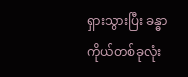ရှားသွားပြီး ခန္ဓာကိုယ်တစ်ခုလုံး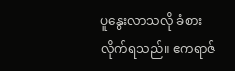ပူနွေးလာသလို ခံစားလိုက်ရသည်။ ဧကရာဇ်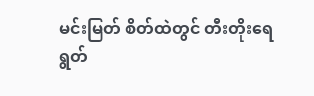မင်းမြတ် စိတ်ထဲတွင် တီးတိုးရေရွတ်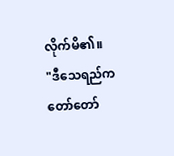လိုက်မိ၏။
"ဒီသေရည်က တော်တော်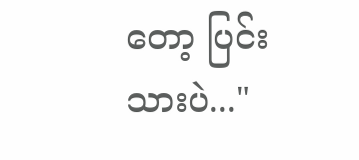တော့ ပြင်းသားပဲ..."